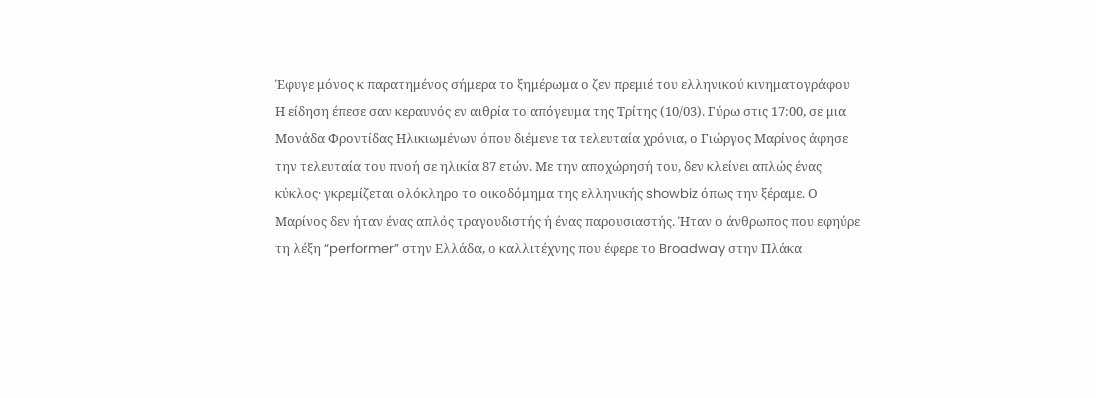Έφυγε μόνος κ παρατημένος σήμερα το ξημέρωμα ο ζεν πρεμιέ του ελληνικού κινηματογράφου
Η είδηση έπεσε σαν κεραυνός εν αιθρία το απόγευμα της Τρίτης (10/03). Γύρω στις 17:00, σε μια Μονάδα Φροντίδας Ηλικιωμένων όπου διέμενε τα τελευταία χρόνια, ο Γιώργος Μαρίνος άφησε την τελευταία του πνοή σε ηλικία 87 ετών. Με την αποχώρησή του, δεν κλείνει απλώς ένας κύκλος· γκρεμίζεται ολόκληρο το οικοδόμημα της ελληνικής showbiz όπως την ξέραμε. Ο Μαρίνος δεν ήταν ένας απλός τραγουδιστής ή ένας παρουσιαστής. Ήταν ο άνθρωπος που εφηύρε τη λέξη “performer” στην Ελλάδα, ο καλλιτέχνης που έφερε το Broadway στην Πλάκα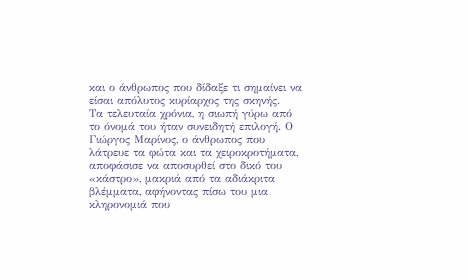και ο άνθρωπος που δίδαξε τι σημαίνει να είσαι απόλυτος κυρίαρχος της σκηνής.
Τα τελευταία χρόνια, η σιωπή γύρω από το όνομά του ήταν συνειδητή επιλογή. Ο Γιώργος Μαρίνος, ο άνθρωπος που λάτρευε τα φώτα και τα χειροκροτήματα, αποφάσισε να αποσυρθεί στο δικό του «κάστρο», μακριά από τα αδιάκριτα βλέμματα, αφήνοντας πίσω του μια κληρονομιά που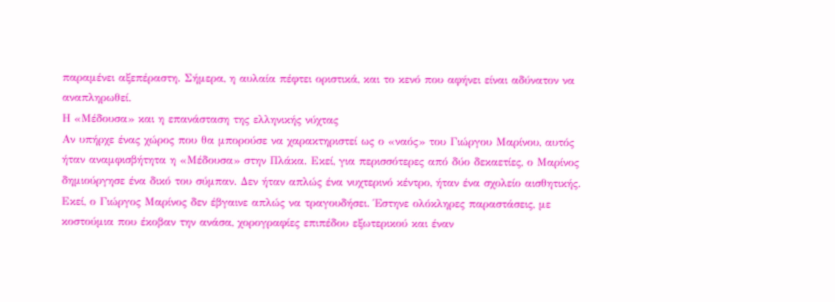παραμένει αξεπέραστη. Σήμερα, η αυλαία πέφτει οριστικά, και το κενό που αφήνει είναι αδύνατον να αναπληρωθεί.
Η «Μέδουσα» και η επανάσταση της ελληνικής νύχτας
Αν υπήρχε ένας χώρος που θα μπορούσε να χαρακτηριστεί ως ο «ναός» του Γιώργου Μαρίνου, αυτός ήταν αναμφισβήτητα η «Μέδουσα» στην Πλάκα. Εκεί, για περισσότερες από δύο δεκαετίες, ο Μαρίνος δημιούργησε ένα δικό του σύμπαν. Δεν ήταν απλώς ένα νυχτερινό κέντρο, ήταν ένα σχολείο αισθητικής. Εκεί, ο Γιώργος Μαρίνος δεν έβγαινε απλώς να τραγουδήσει. Έστηνε ολόκληρες παραστάσεις, με κοστούμια που έκοβαν την ανάσα, χορογραφίες επιπέδου εξωτερικού και έναν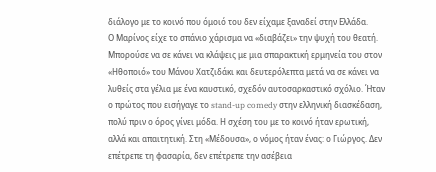διάλογο με το κοινό που όμοιό του δεν είχαμε ξαναδεί στην Ελλάδα.
Ο Μαρίνος είχε το σπάνιο χάρισμα να «διαβάζει» την ψυχή του θεατή. Μπορούσε να σε κάνει να κλάψεις με μια σπαρακτική ερμηνεία του στον «Ηθοποιό» του Μάνου Χατζιδάκι και δευτερόλεπτα μετά να σε κάνει να λυθείς στα γέλια με ένα καυστικό, σχεδόν αυτοσαρκαστικό σχόλιο. Ήταν ο πρώτος που εισήγαγε το stand-up comedy στην ελληνική διασκέδαση, πολύ πριν ο όρος γίνει μόδα. Η σχέση του με το κοινό ήταν ερωτική, αλλά και απαιτητική. Στη «Μέδουσα», ο νόμος ήταν ένας: ο Γιώργος. Δεν επέτρεπε τη φασαρία, δεν επέτρεπε την ασέβεια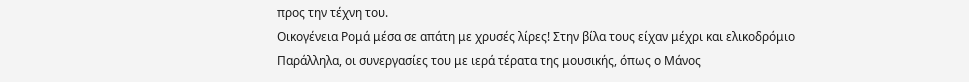προς την τέχνη του.
Οικογένεια Ρομά μέσα σε απάτη με χρυσές λίρες! Στην βίλα τους είχαν μέχρι και ελικοδρόμιο
Παράλληλα, οι συνεργασίες του με ιερά τέρατα της μουσικής, όπως ο Μάνος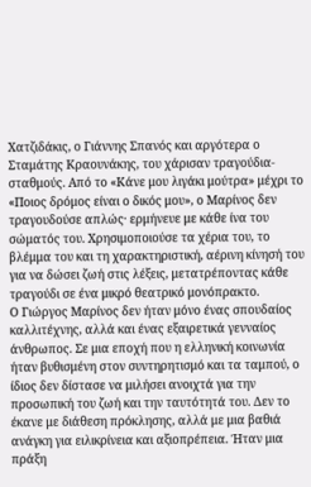Χατζιδάκις, ο Γιάννης Σπανός και αργότερα ο Σταμάτης Κραουνάκης, του χάρισαν τραγούδια-σταθμούς. Από το «Κάνε μου λιγάκι μούτρα» μέχρι το «Ποιος δρόμος είναι ο δικός μου», ο Μαρίνος δεν τραγουδούσε απλώς· ερμήνευε με κάθε ίνα του σώματός του. Χρησιμοποιούσε τα χέρια του, το βλέμμα του και τη χαρακτηριστική, αέρινη κίνησή του για να δώσει ζωή στις λέξεις, μετατρέποντας κάθε τραγούδι σε ένα μικρό θεατρικό μονόπρακτο.
Ο Γιώργος Μαρίνος δεν ήταν μόνο ένας σπουδαίος καλλιτέχνης, αλλά και ένας εξαιρετικά γενναίος άνθρωπος. Σε μια εποχή που η ελληνική κοινωνία ήταν βυθισμένη στον συντηρητισμό και τα ταμπού, ο ίδιος δεν δίστασε να μιλήσει ανοιχτά για την προσωπική του ζωή και την ταυτότητά του. Δεν το έκανε με διάθεση πρόκλησης, αλλά με μια βαθιά ανάγκη για ειλικρίνεια και αξιοπρέπεια. Ήταν μια πράξη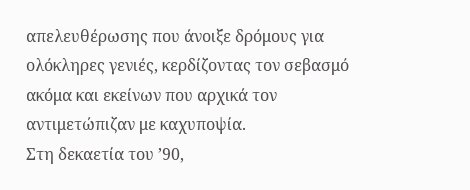απελευθέρωσης που άνοιξε δρόμους για ολόκληρες γενιές, κερδίζοντας τον σεβασμό ακόμα και εκείνων που αρχικά τον αντιμετώπιζαν με καχυποψία.
Στη δεκαετία του ’90,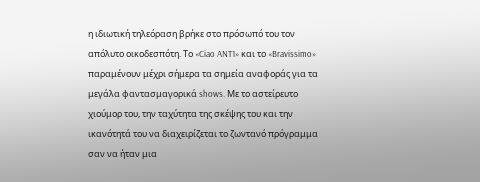η ιδιωτική τηλεόραση βρήκε στο πρόσωπό του τον απόλυτο οικοδεσπότη. Το «Ciao ANT1» και το «Bravissimo» παραμένουν μέχρι σήμερα τα σημεία αναφοράς για τα μεγάλα φαντασμαγορικά shows. Με το αστείρευτο χιούμορ του, την ταχύτητα της σκέψης του και την ικανότητά του να διαχειρίζεται το ζωντανό πρόγραμμα σαν να ήταν μια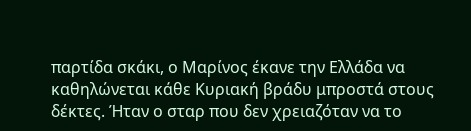παρτίδα σκάκι, ο Μαρίνος έκανε την Ελλάδα να καθηλώνεται κάθε Κυριακή βράδυ μπροστά στους δέκτες. Ήταν ο σταρ που δεν χρειαζόταν να το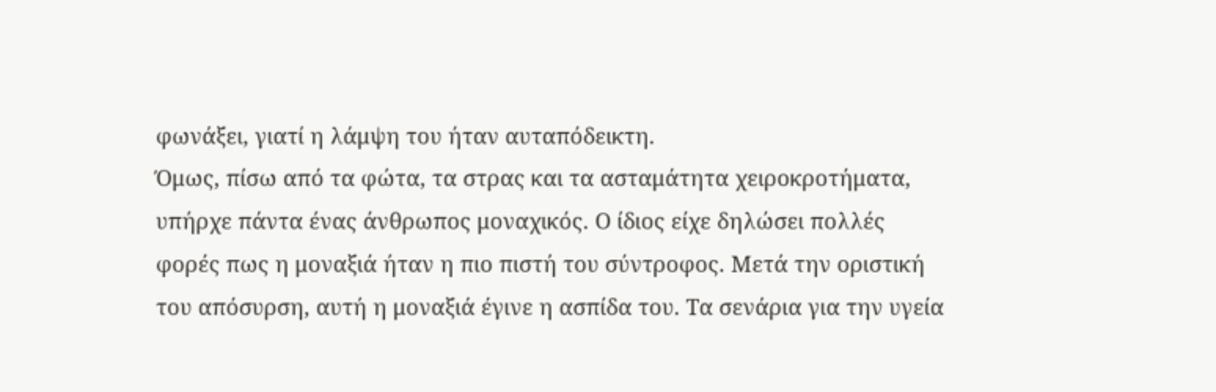φωνάξει, γιατί η λάμψη του ήταν αυταπόδεικτη.
Όμως, πίσω από τα φώτα, τα στρας και τα ασταμάτητα χειροκροτήματα, υπήρχε πάντα ένας άνθρωπος μοναχικός. Ο ίδιος είχε δηλώσει πολλές φορές πως η μοναξιά ήταν η πιο πιστή του σύντροφος. Μετά την οριστική του απόσυρση, αυτή η μοναξιά έγινε η ασπίδα του. Τα σενάρια για την υγεία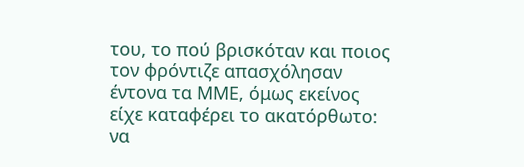του, το πού βρισκόταν και ποιος τον φρόντιζε απασχόλησαν έντονα τα ΜΜΕ, όμως εκείνος είχε καταφέρει το ακατόρθωτο: να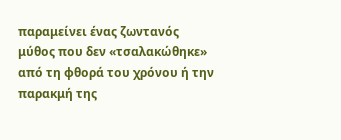παραμείνει ένας ζωντανός μύθος που δεν «τσαλακώθηκε» από τη φθορά του χρόνου ή την παρακμή της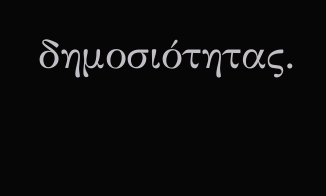δημοσιότητας.